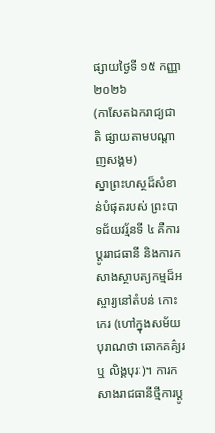ផ្សាយថ្ងៃទី ១៥ កញ្ញា ២០២៦
(កាសែតឯករាជ្យជាតិ ផ្សាយតាមបណ្តាញសង្គម)
ស្នាព្រះហស្ថដ៏សំខាន់បំផុតរបស់ ព្រះបាទជ័យវរ្ម័នទី ៤ គឺការប្តូររាជធានី និងការកសាងស្ថាបត្យកម្មដ៏អស្ចារ្យនៅតំបន់ កោះកេរ (ហៅក្នុងសម័យបុរាណថា ឆោកគគ៌្យរ ឬ លិង្គបុរៈ)។ ការកសាងរាជធានីថ្មីការប្តូ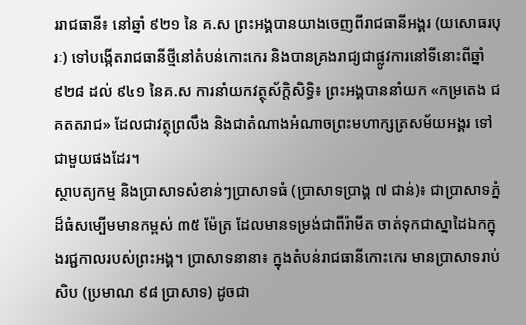ររាជធានី៖ នៅឆ្នាំ ៩២១ នៃ គ.ស ព្រះអង្គបានយាងចេញពីរាជធានីអង្គរ (យសោធរបុរៈ) ទៅបង្កើតរាជធានីថ្មីនៅតំបន់កោះកេរ និងបានគ្រងរាជ្យជាផ្លូវការនៅទីនោះពីឆ្នាំ ៩២៨ ដល់ ៩៤១ នៃគ.ស ការនាំយកវត្ថុស័ក្តិសិទ្ធិ៖ ព្រះអង្គបាននាំយក «កម្រតេង ជគតតរាជ» ដែលជាវត្ថុព្រលឹង និងជាតំណាងអំណាចព្រះមហាក្សត្រសម័យអង្គរ ទៅជាមួយផងដែរ។
ស្ថាបត្យកម្ម និងប្រាសាទសំខាន់ៗប្រាសាទធំ (ប្រាសាទប្រាង្គ ៧ ជាន់)៖ ជាប្រាសាទភ្នំដ៏ធំសម្បើមមានកម្ពស់ ៣៥ ម៉ែត្រ ដែលមានទម្រង់ជាពីរ៉ាមីត ចាត់ទុកជាស្នាដៃឯកក្នុងរជ្ជកាលរបស់ព្រះអង្គ។ ប្រាសាទនានា៖ ក្នុងតំបន់រាជធានីកោះកេរ មានប្រាសាទរាប់សិប (ប្រមាណ ៩៨ ប្រាសាទ) ដូចជា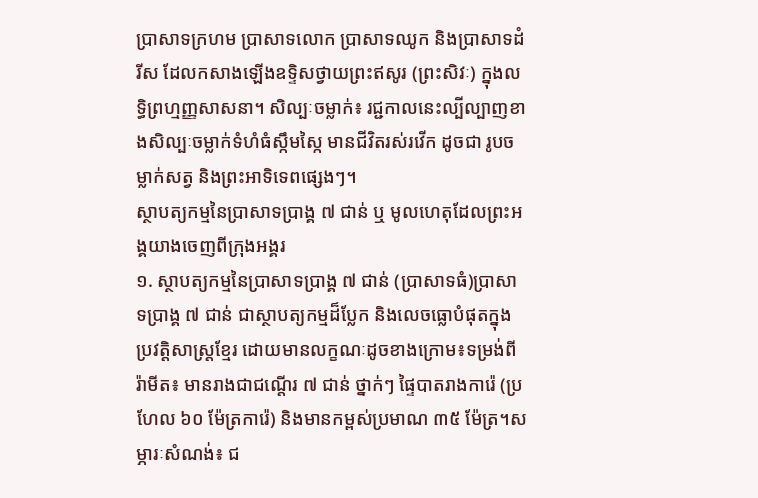ប្រាសាទក្រហម ប្រាសាទលោក ប្រាសាទឈូក និងប្រាសាទដំរីស ដែលកសាងឡើងឧទ្ទិសថ្វាយព្រះឥសូរ (ព្រះសិវៈ) ក្នុងលទ្ធិព្រហ្មញ្ញសាសនា។ សិល្បៈចម្លាក់៖ រជ្ជកាលនេះល្បីល្បាញខាងសិល្បៈចម្លាក់ទំហំធំស្កឹមស្កៃ មានជីវិតរស់រវើក ដូចជា រូបចម្លាក់សត្វ និងព្រះអាទិទេពផ្សេងៗ។
ស្ថាបត្យកម្មនៃប្រាសាទប្រាង្គ ៧ ជាន់ ឬ មូលហេតុដែលព្រះអង្គយាងចេញពីក្រុងអង្គរ
១. ស្ថាបត្យកម្មនៃប្រាសាទប្រាង្គ ៧ ជាន់ (ប្រាសាទធំ)ប្រាសាទប្រាង្គ ៧ ជាន់ ជាស្ថាបត្យកម្មដ៏ប្លែក និងលេចធ្លោបំផុតក្នុងប្រវត្តិសាស្ត្រខ្មែរ ដោយមានលក្ខណៈដូចខាងក្រោម៖ទម្រង់ពីរ៉ាមីត៖ មានរាងជាជណ្តើរ ៧ ជាន់ ថ្នាក់ៗ ផ្ទៃបាតរាងការ៉េ (ប្រហែល ៦០ ម៉ែត្រការ៉េ) និងមានកម្ពស់ប្រមាណ ៣៥ ម៉ែត្រ។សម្ភារៈសំណង់៖ ជ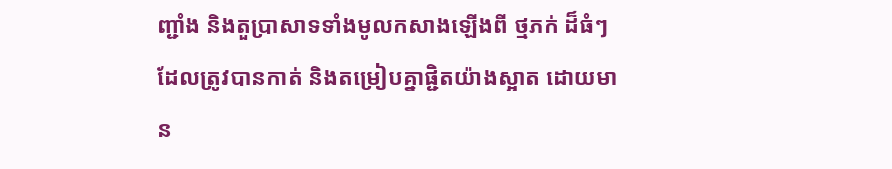ញ្ជាំង និងតួប្រាសាទទាំងមូលកសាងឡើងពី ថ្មភក់ ដ៏ធំៗ ដែលត្រូវបានកាត់ និងតម្រៀបគ្នាផ្ជិតយ៉ាងស្អាត ដោយមាន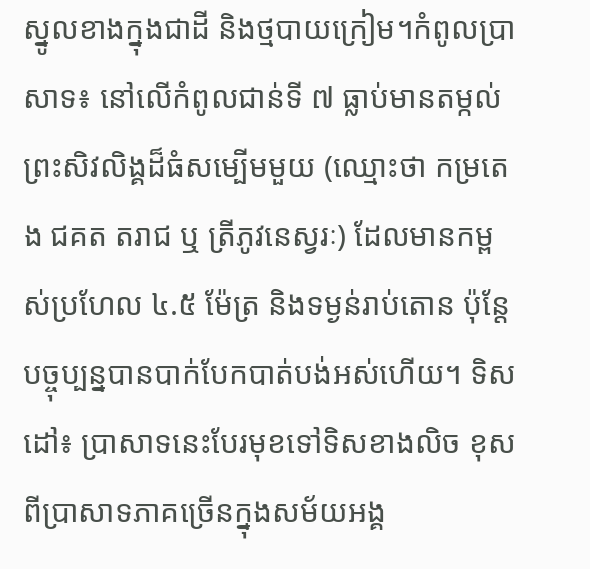ស្នូលខាងក្នុងជាដី និងថ្មបាយក្រៀម។កំពូលប្រាសាទ៖ នៅលើកំពូលជាន់ទី ៧ ធ្លាប់មានតម្កល់ ព្រះសិវលិង្គដ៏ធំសម្បើមមួយ (ឈ្មោះថា កម្រតេង ជគត តរាជ ឬ ត្រីភូវនេស្វរៈ) ដែលមានកម្ពស់ប្រហែល ៤.៥ ម៉ែត្រ និងទម្ងន់រាប់តោន ប៉ុន្តែបច្ចុប្បន្នបានបាក់បែកបាត់បង់អស់ហើយ។ ទិសដៅ៖ ប្រាសាទនេះបែរមុខទៅទិសខាងលិច ខុសពីប្រាសាទភាគច្រើនក្នុងសម័យអង្គ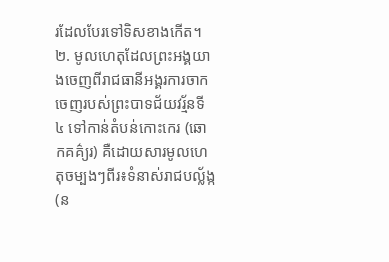រដែលបែរទៅទិសខាងកើត។
២. មូលហេតុដែលព្រះអង្គយាងចេញពីរាជធានីអង្គរការចាកចេញរបស់ព្រះបាទជ័យវរ្ម័នទី ៤ ទៅកាន់តំបន់កោះកេរ (ឆោកគគ៌្យរ) គឺដោយសារមូលហេតុចម្បងៗពីរ៖ទំនាស់រាជបល្ល័ង្ក (ន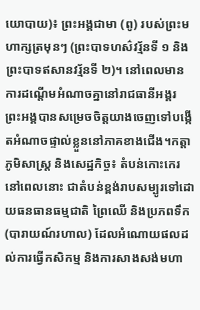យោបាយ)៖ ព្រះអង្គជាមា (ពូ) របស់ព្រះមហាក្សត្រមុនៗ (ព្រះបាទហស៌វរ្ម័នទី ១ និងព្រះបាទឥសានវរ្ម័នទី ២)។ នៅពេលមានការដណ្តើមអំណាចគ្នានៅរាជធានីអង្គរ ព្រះអង្គបានសម្រេចចិត្តយាងចេញទៅបង្កើតអំណាចផ្ទាល់ខ្លួននៅភាគខាងជើង។កត្តាភូមិសាស្ត្រ និងសេដ្ឋកិច្ច៖ តំបន់កោះកេរនៅពេលនោះ ជាតំបន់ខ្ពង់រាបសម្បូរទៅដោយធនធានធម្មជាតិ ព្រៃឈើ និងប្រភពទឹក (បារាយណ៍រហាល) ដែលអំណោយផលដល់ការធ្វើកសិកម្ម និងការសាងសង់មហា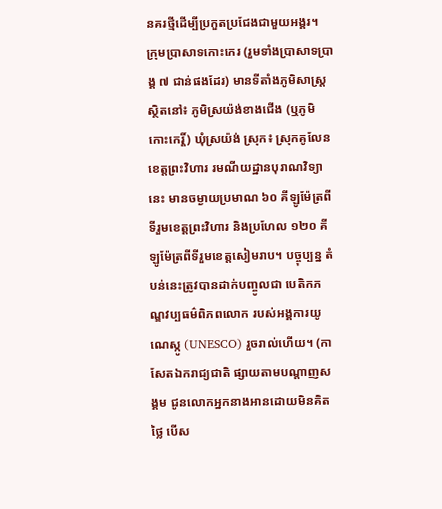នគរថ្មីដើម្បីប្រកួតប្រជែងជាមួយអង្គរ។
ក្រុមប្រាសាទកោះកេរ (រួមទាំងប្រាសាទប្រាង្គ ៧ ជាន់ផងដែរ) មានទីតាំងភូមិសាស្ត្រស្ថិតនៅ៖ ភូមិស្រយ៉ង់ខាងជើង (ឬភូមិកោះកេរ្តិ៍) ឃុំស្រយ៉ង់ ស្រុក៖ ស្រុកគូលែន ខេត្តព្រះវិហារ រមណីយដ្ឋានបុរាណវិទ្យានេះ មានចម្ងាយប្រមាណ ៦០ គីឡូម៉ែត្រពីទីរួមខេត្តព្រះវិហារ និងប្រហែល ១២០ គីឡូម៉ែត្រពីទីរួមខេត្តសៀមរាប។ បច្ចុប្បន្ន តំបន់នេះត្រូវបានដាក់បញ្ចូលជា បេតិកភណ្ឌវប្បធម៌ពិភពលោក របស់អង្គការយូណេស្កូ (UNESCO) រួចរាល់ហើយ។ (កាសែតឯករាជ្យជាតិ ផ្សាយតាមបណ្តាញសង្គម ជូនលោកអ្នកនាងអានដោយមិនគិតថ្លៃ បើស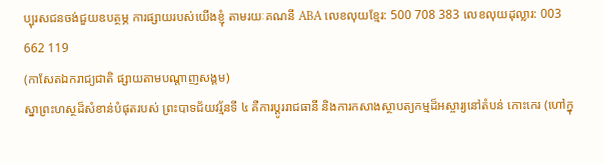ប្បុរសជនចង់ជួយឧបត្ថម្ភ ការផ្សាយរបស់យើងខ្ញុំ តាមរយៈគណនី ABA លេខលុយខ្មែរ: 500 708 383 លេខលុយដុល្លារ: 003 662 119
(កាសែតឯករាជ្យជាតិ ផ្សាយតាមបណ្តាញសង្គម)
ស្នាព្រះហស្ថដ៏សំខាន់បំផុតរបស់ ព្រះបាទជ័យវរ្ម័នទី ៤ គឺការប្តូររាជធានី និងការកសាងស្ថាបត្យកម្មដ៏អស្ចារ្យនៅតំបន់ កោះកេរ (ហៅក្នុ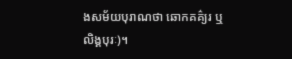ងសម័យបុរាណថា ឆោកគគ៌្យរ ឬ លិង្គបុរៈ)។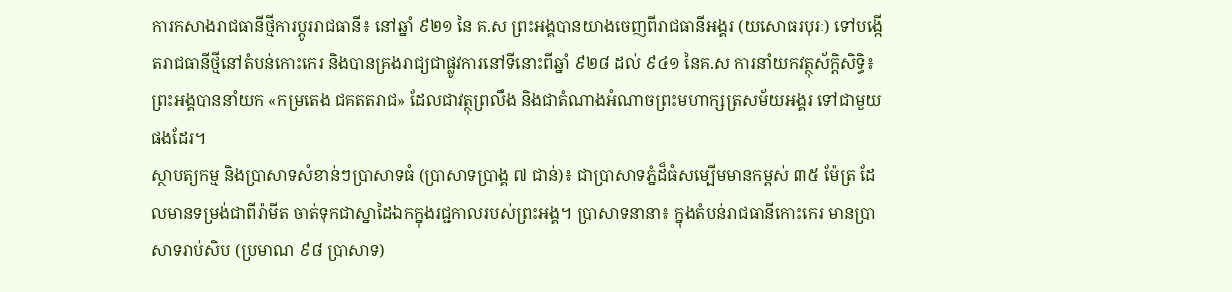ការកសាងរាជធានីថ្មីការប្តូររាជធានី៖ នៅឆ្នាំ ៩២១ នៃ គ.ស ព្រះអង្គបានយាងចេញពីរាជធានីអង្គរ (យសោធរបុរៈ) ទៅបង្កើតរាជធានីថ្មីនៅតំបន់កោះកេរ និងបានគ្រងរាជ្យជាផ្លូវការនៅទីនោះពីឆ្នាំ ៩២៨ ដល់ ៩៤១ នៃគ.ស ការនាំយកវត្ថុស័ក្តិសិទ្ធិ៖ ព្រះអង្គបាននាំយក «កម្រតេង ជគតតរាជ» ដែលជាវត្ថុព្រលឹង និងជាតំណាងអំណាចព្រះមហាក្សត្រសម័យអង្គរ ទៅជាមួយផងដែរ។
ស្ថាបត្យកម្ម និងប្រាសាទសំខាន់ៗប្រាសាទធំ (ប្រាសាទប្រាង្គ ៧ ជាន់)៖ ជាប្រាសាទភ្នំដ៏ធំសម្បើមមានកម្ពស់ ៣៥ ម៉ែត្រ ដែលមានទម្រង់ជាពីរ៉ាមីត ចាត់ទុកជាស្នាដៃឯកក្នុងរជ្ជកាលរបស់ព្រះអង្គ។ ប្រាសាទនានា៖ ក្នុងតំបន់រាជធានីកោះកេរ មានប្រាសាទរាប់សិប (ប្រមាណ ៩៨ ប្រាសាទ)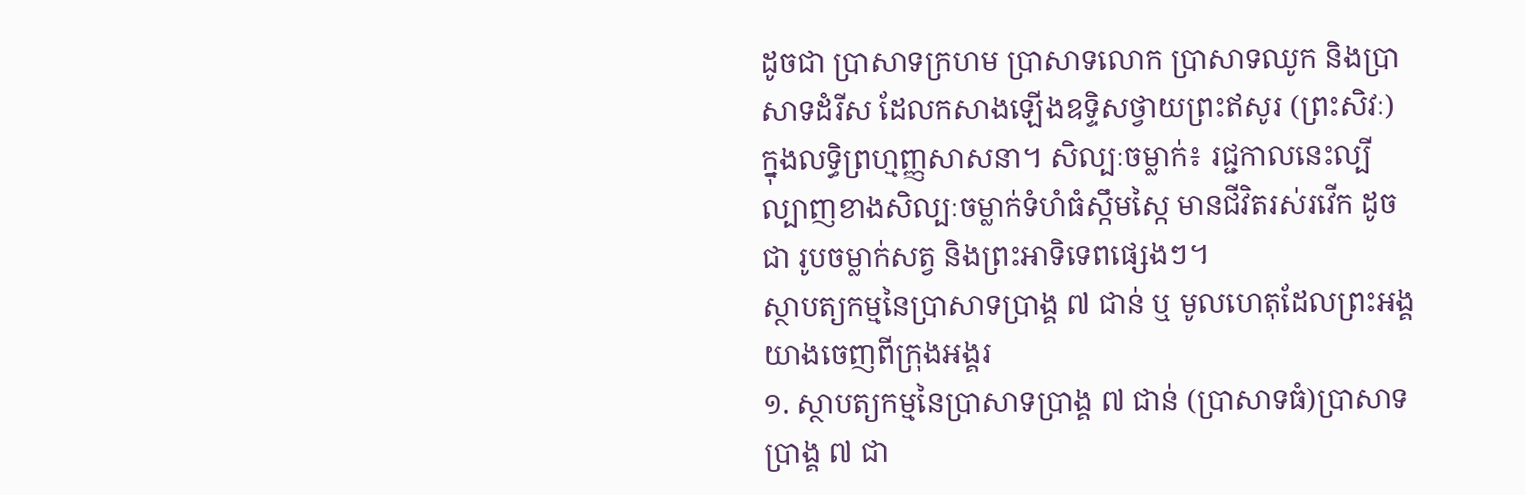ដូចជា ប្រាសាទក្រហម ប្រាសាទលោក ប្រាសាទឈូក និងប្រាសាទដំរីស ដែលកសាងឡើងឧទ្ទិសថ្វាយព្រះឥសូរ (ព្រះសិវៈ) ក្នុងលទ្ធិព្រហ្មញ្ញសាសនា។ សិល្បៈចម្លាក់៖ រជ្ជកាលនេះល្បីល្បាញខាងសិល្បៈចម្លាក់ទំហំធំស្កឹមស្កៃ មានជីវិតរស់រវើក ដូចជា រូបចម្លាក់សត្វ និងព្រះអាទិទេពផ្សេងៗ។
ស្ថាបត្យកម្មនៃប្រាសាទប្រាង្គ ៧ ជាន់ ឬ មូលហេតុដែលព្រះអង្គយាងចេញពីក្រុងអង្គរ
១. ស្ថាបត្យកម្មនៃប្រាសាទប្រាង្គ ៧ ជាន់ (ប្រាសាទធំ)ប្រាសាទប្រាង្គ ៧ ជា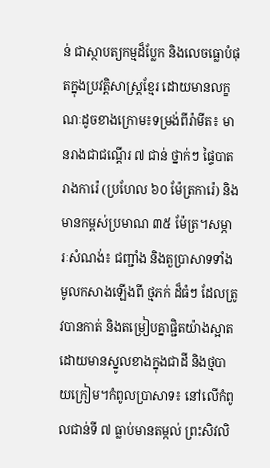ន់ ជាស្ថាបត្យកម្មដ៏ប្លែក និងលេចធ្លោបំផុតក្នុងប្រវត្តិសាស្ត្រខ្មែរ ដោយមានលក្ខណៈដូចខាងក្រោម៖ទម្រង់ពីរ៉ាមីត៖ មានរាងជាជណ្តើរ ៧ ជាន់ ថ្នាក់ៗ ផ្ទៃបាតរាងការ៉េ (ប្រហែល ៦០ ម៉ែត្រការ៉េ) និងមានកម្ពស់ប្រមាណ ៣៥ ម៉ែត្រ។សម្ភារៈសំណង់៖ ជញ្ជាំង និងតួប្រាសាទទាំងមូលកសាងឡើងពី ថ្មភក់ ដ៏ធំៗ ដែលត្រូវបានកាត់ និងតម្រៀបគ្នាផ្ជិតយ៉ាងស្អាត ដោយមានស្នូលខាងក្នុងជាដី និងថ្មបាយក្រៀម។កំពូលប្រាសាទ៖ នៅលើកំពូលជាន់ទី ៧ ធ្លាប់មានតម្កល់ ព្រះសិវលិ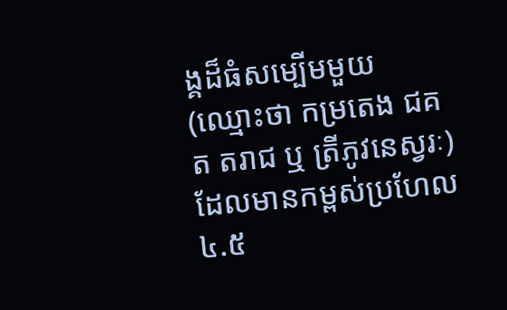ង្គដ៏ធំសម្បើមមួយ (ឈ្មោះថា កម្រតេង ជគត តរាជ ឬ ត្រីភូវនេស្វរៈ) ដែលមានកម្ពស់ប្រហែល ៤.៥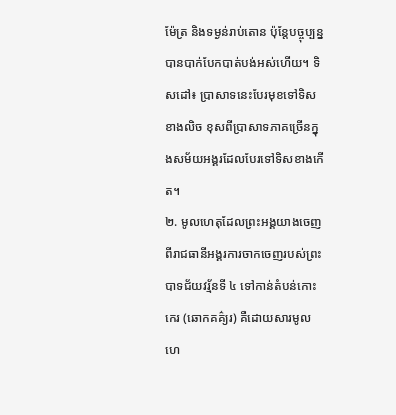ម៉ែត្រ និងទម្ងន់រាប់តោន ប៉ុន្តែបច្ចុប្បន្នបានបាក់បែកបាត់បង់អស់ហើយ។ ទិសដៅ៖ ប្រាសាទនេះបែរមុខទៅទិសខាងលិច ខុសពីប្រាសាទភាគច្រើនក្នុងសម័យអង្គរដែលបែរទៅទិសខាងកើត។
២. មូលហេតុដែលព្រះអង្គយាងចេញពីរាជធានីអង្គរការចាកចេញរបស់ព្រះបាទជ័យវរ្ម័នទី ៤ ទៅកាន់តំបន់កោះកេរ (ឆោកគគ៌្យរ) គឺដោយសារមូលហេ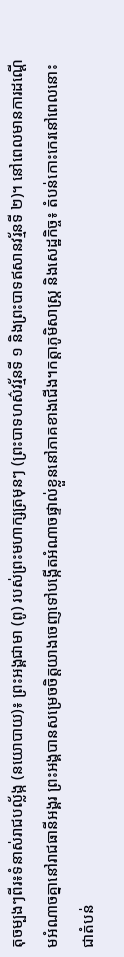តុចម្បងៗពីរ៖ទំនាស់រាជបល្ល័ង្ក (នយោបាយ)៖ ព្រះអង្គជាមា (ពូ) របស់ព្រះមហាក្សត្រមុនៗ (ព្រះបាទហស៌វរ្ម័នទី ១ និងព្រះបាទឥសានវរ្ម័នទី ២)។ នៅពេលមានការដណ្តើមអំណាចគ្នានៅរាជធានីអង្គរ ព្រះអង្គបានសម្រេចចិត្តយាងចេញទៅបង្កើតអំណាចផ្ទាល់ខ្លួននៅភាគខាងជើង។កត្តាភូមិសាស្ត្រ និងសេដ្ឋកិច្ច៖ តំបន់កោះកេរនៅពេលនោះ ជាតំបន់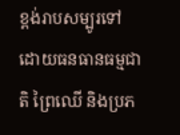ខ្ពង់រាបសម្បូរទៅដោយធនធានធម្មជាតិ ព្រៃឈើ និងប្រភ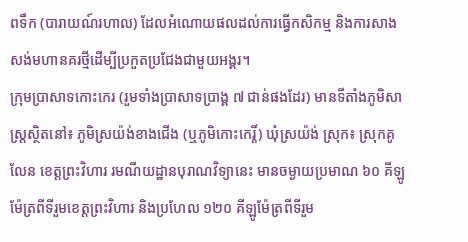ពទឹក (បារាយណ៍រហាល) ដែលអំណោយផលដល់ការធ្វើកសិកម្ម និងការសាងសង់មហានគរថ្មីដើម្បីប្រកួតប្រជែងជាមួយអង្គរ។
ក្រុមប្រាសាទកោះកេរ (រួមទាំងប្រាសាទប្រាង្គ ៧ ជាន់ផងដែរ) មានទីតាំងភូមិសាស្ត្រស្ថិតនៅ៖ ភូមិស្រយ៉ង់ខាងជើង (ឬភូមិកោះកេរ្តិ៍) ឃុំស្រយ៉ង់ ស្រុក៖ ស្រុកគូលែន ខេត្តព្រះវិហារ រមណីយដ្ឋានបុរាណវិទ្យានេះ មានចម្ងាយប្រមាណ ៦០ គីឡូម៉ែត្រពីទីរួមខេត្តព្រះវិហារ និងប្រហែល ១២០ គីឡូម៉ែត្រពីទីរួម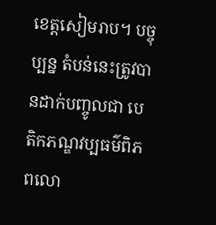ខេត្តសៀមរាប។ បច្ចុប្បន្ន តំបន់នេះត្រូវបានដាក់បញ្ចូលជា បេតិកភណ្ឌវប្បធម៌ពិភពលោ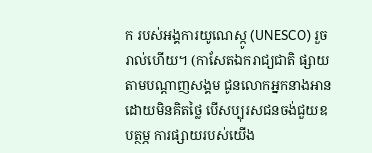ក របស់អង្គការយូណេស្កូ (UNESCO) រួចរាល់ហើយ។ (កាសែតឯករាជ្យជាតិ ផ្សាយតាមបណ្តាញសង្គម ជូនលោកអ្នកនាងអានដោយមិនគិតថ្លៃ បើសប្បុរសជនចង់ជួយឧបត្ថម្ភ ការផ្សាយរបស់យើង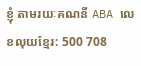ខ្ញុំ តាមរយៈគណនី ABA លេខលុយខ្មែរ: 500 708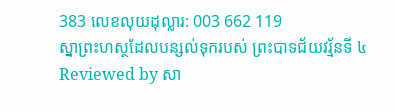383 លេខលុយដុល្លារ: 003 662 119
ស្នាព្រះហស្ថដែលបន្សល់ទុករបស់ ព្រះបាទជ័យវរ្ម័នទី ៤
Reviewed by សា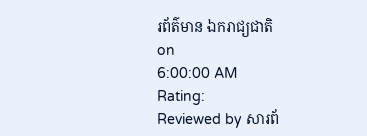រព័ត៌មាន ឯករាជ្យជាតិ
on
6:00:00 AM
Rating:
Reviewed by សារព័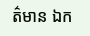ត៌មាន ឯក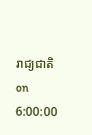រាជ្យជាតិ
on
6:00:00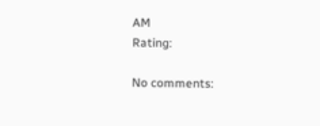AM
Rating:

No comments: